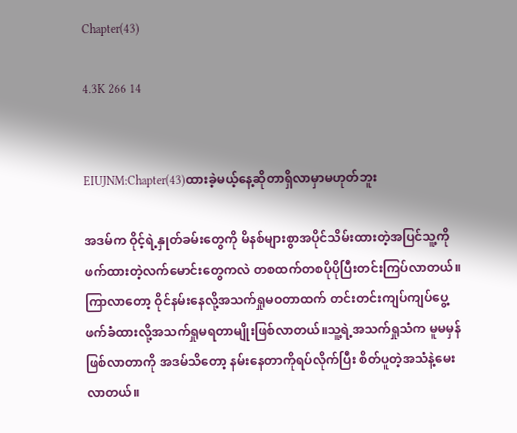Chapter(43)

4.3K 266 14


EIUJNM:Chapter(43)ထားခဲ့မယ့်နေ့ဆိုတာရှိလာမှာမဟုတ်ဘူး

အဒမ်က ဝိုင့်ရဲ့နှုတ်ခမ်းတွေကို မိနစ်များစွာအပိုင်သိမ်းထားတဲ့အပြင်သူ့ကိုဖက်ထားတဲ့လက်မောင်းတွေကလဲ တစထက်တစပိုပိုပြီးတင်းကြပ်လာတယ်။ကြာလာတော့ ဝိုင်နမ်းနေလို့အသက်ရှုမဝတာထက် တင်းတင်းကျပ်ကျပ်ပွေ့ဖက်ခံထားလို့အသက်ရှုမရတာမျိုးဖြစ်လာတယ်။သူ့ရဲ့အသက်ရှုသံက မူမမှန်ဖြစ်လာတာကို အဒမ်သိတော့ နမ်းနေတာကိုရပ်လိုက်ပြီး စိတ်ပူတဲ့အသံနဲ့မေးလာတယ်။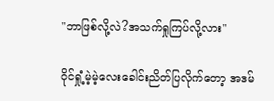"ဘာဖြစ်လို့လဲ?အသက်ရှုကြပ်လို့လား"

ဝိုင်ရှုံ့မဲ့မဲ့လေးခေါင်းညိတ်ပြလိုက်တော့ အဒမ်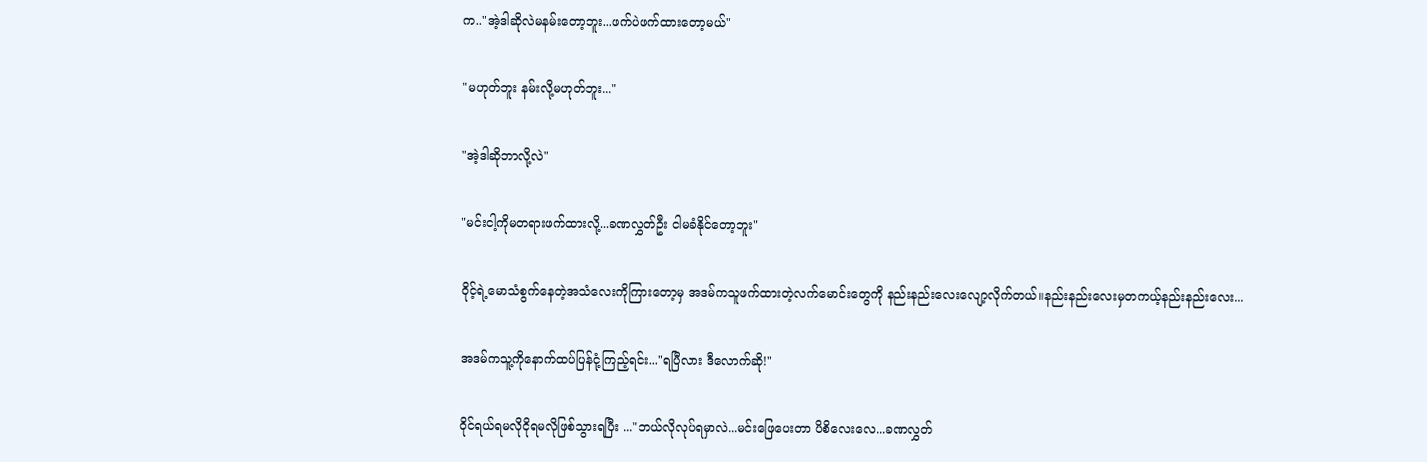က.."အဲ့ဒါဆိုလဲမနမ်းတော့ဘူး...ဖက်ပဲဖက်ထားတော့မယ်"

"မဟုတ်ဘူး နမ်းလို့မဟုတ်ဘူး..."

"အဲ့ဒါဆိုဘာလို့လဲ"

"မင်းငါ့ကိုမတရားဖက်ထားလို့...ခဏလွှတ်ဦး ငါမခံနိုင်တော့ဘူး"

ဝိုင့်ရဲ့မောသံစွက်နေတဲ့အသံလေးကိုကြားတော့မှ အဒမ်ကသူဖက်ထားတဲ့လက်မောင်းတွေကို နည်းနည်းလေးလျော့လိုက်တယ်။နည်းနည်းလေးမှတကယ့်နည်းနည်းလေး...

အဒမ်ကသူ့ကိုနောက်ထပ်ပြန်ငုံ့ကြည့်ရင်း..."ရပြီလား ဒီလောက်ဆို!"

ဝိုင်ရယ်ရမလိုငိုရမလိုဖြစ်သွားရပြီး ..."ဘယ်လိုလုပ်ရမှာလဲ...မင်းဖြေပေးတာ ပိစိလေးလေ...ခဏလွှတ်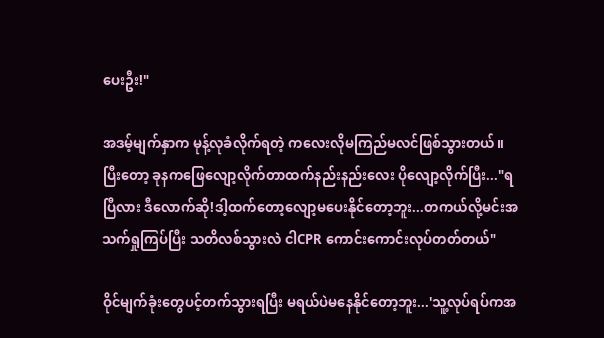ပေးဦး!"

အဒမ့်မျက်နှာက မုန့်လုခံလိုက်ရတဲ့ ကလေးလိုမကြည်မလင်ဖြစ်သွားတယ်။ပြီးတော့ ခုနကဖြေလျော့လိုက်တာထက်နည်းနည်းလေး ပိုလျော့လိုက်ပြီး..."ရပြီလား ဒီလောက်ဆို!ဒါ့ထက်တော့လျော့မပေးနိုင်တော့ဘူး...တကယ်လို့မင်းအသက်ရှုကြပ်ပြီး သတိလစ်သွားလဲ ငါCPR ကောင်းကောင်းလုပ်တတ်တယ်"

ဝိုင်မျက်ခုံးတွေပင့်တက်သွားရပြီး မရယ်ပဲမနေနိုင်တော့ဘူး...'သူ့လုပ်ရပ်ကအ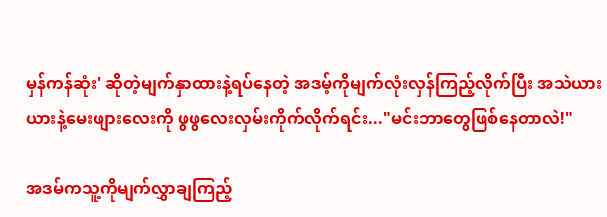မှန်ကန်ဆုံး' ဆိုတဲ့မျက်နှာထားနဲ့ရပ်နေတဲ့ အဒမ့်ကိုမျက်လုံးလှန်ကြည့်လိုက်ပြီး အသဲယားယားနဲ့မေးဖျားလေးကို ဖွဖွလေးလှမ်းကိုက်လိုက်ရင်း..."မင်းဘာတွေဖြစ်နေတာလဲ!"

အဒမ်ကသူ့ကိုမျက်လွှာချကြည့်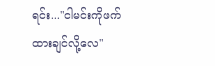ရင်း..."ငါမင်းကိုဖက်ထားချင်လို့လေ"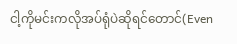ငါ့ကိုမင်းကလိုအပ်ရုံပဲဆိုရင်တောင်(Even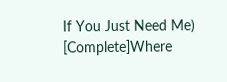If You Just Need Me) [Complete]Where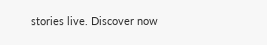stories live. Discover now